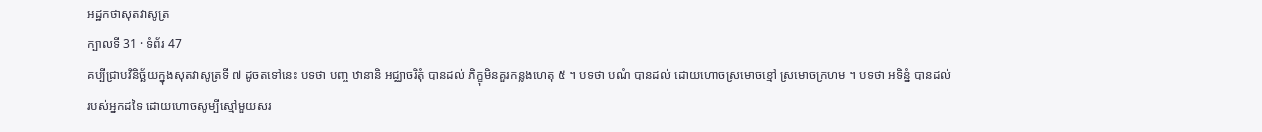អដ្ឋកថាសុតវាសូត្រ
ក្បាលទី 31 · ទំព័រ 47
គប្បីជ្រាបវិនិច្ឆ័យក្នុងសុតវាសូត្រទី ៧ ដូចតទៅនេះ បទថា បញ្ច ឋានានិ អជ្ឈាចរិតុំ បានដល់ ភិក្ខុមិនគួរកន្លងហេតុ ៥ ។ បទថា បណំ បានដល់ ដោយហោចស្រមោចខ្មៅ ស្រមោចក្រហម ។ បទថា អទិន្នំ បានដល់ របស់អ្នកដទៃ ដោយហោចសូម្បីស្មៅមួយសរ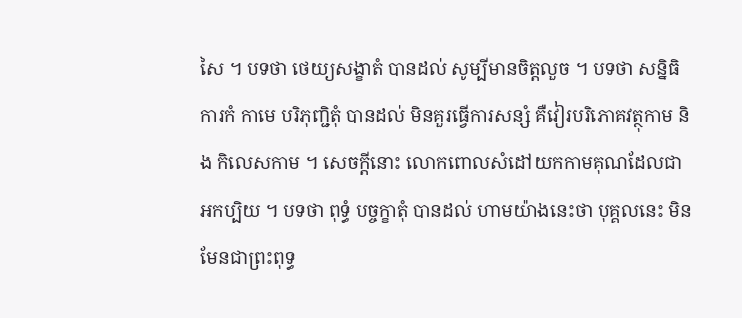សៃ ។ បទថា ថេយ្យសង្ខាតំ បានដល់ សូម្បីមានចិត្តលួច ។ បទថា សន្និធិការកំ កាមេ បរិភុញ្ជិតុំ បានដល់ មិនគួរធ្វើការសន្សំ គឺវៀរបរិភោគវត្ថុកាម និង កិលេសកាម ។ សេចក្តីនោះ លោកពោលសំដៅយកកាមគុណដែលជា អកប្បិយ ។ បទថា ពុទ្ធំ បច្ចក្ខាតុំ បានដល់ ហាមយ៉ាងនេះថា បុគ្គលនេះ មិនមែនជាព្រះពុទ្ធ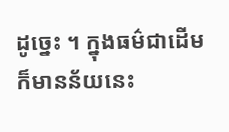ដូច្នេះ ។ ក្នុងធម៌ជាដើម ក៏មានន័យនេះ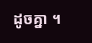ដូចគ្នា ។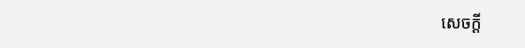សេចក្តី